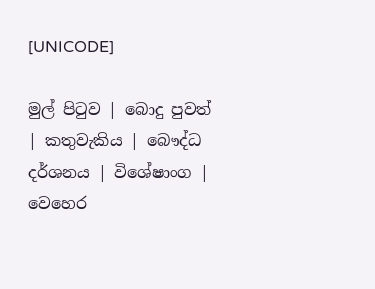[UNICODE]

මුල් පිටුව | බොදු පුවත් | කතුවැකිය | බෞද්ධ දර්ශනය | විශේෂාංග | වෙහෙර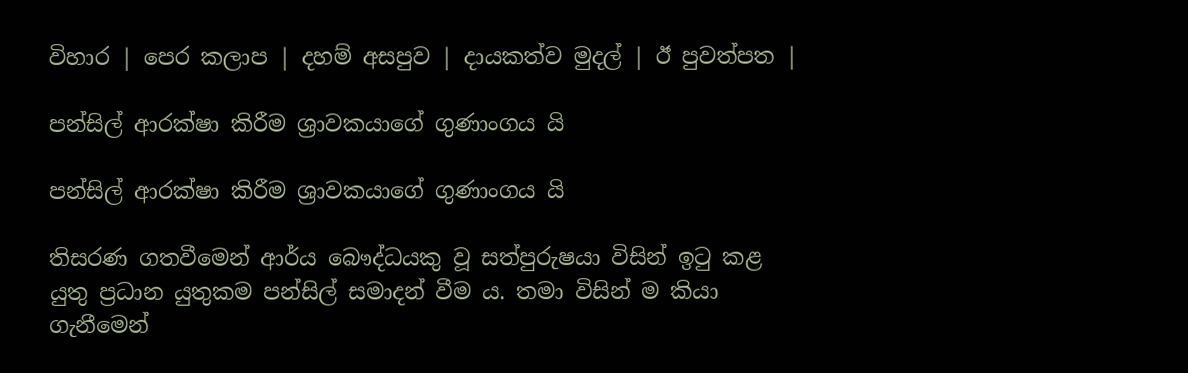විහාර | පෙර කලාප | දහම් අසපුව | දායකත්ව මුදල් | ඊ පුවත්පත |

පන්සිල් ආරක්ෂා කිරීම ශ්‍රාවකයාගේ ගුණාංගය යි

පන්සිල් ආරක්ෂා කිරීම ශ්‍රාවකයාගේ ගුණාංගය යි

තිසරණ ගතවීමෙන් ආර්ය බෞද්ධයකු වූ සත්පුරුෂයා විසින් ඉටු කළ යුතු ප්‍රධාන යුතුකම පන්සිල් සමාදන් වීම ය. තමා විසින් ම කියා ගැනීමෙන්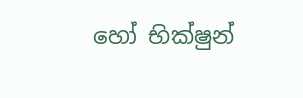හෝ භික්ෂුන්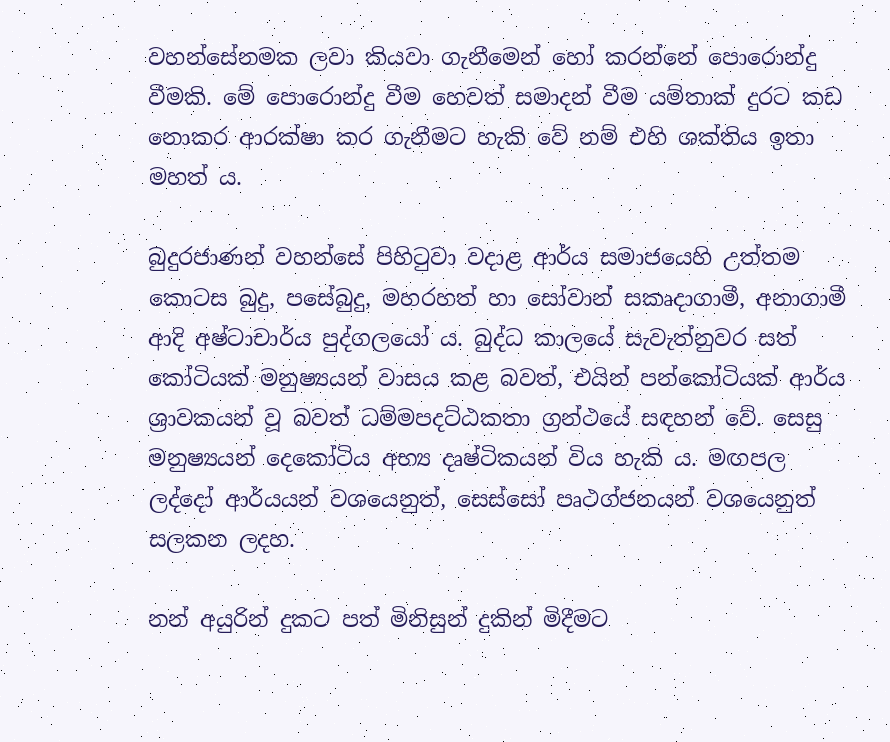වහන්සේනමක ලවා කියවා ගැනීමෙන් හෝ කරන්නේ පොරොන්දු වීමකි. මේ පොරොන්දු වීම හෙවත් සමාදන් වීම යම්තාක් දුරට කඩ නොකර ආරක්ෂා කර ගැනීමට හැකි වේ නම් එහි ශක්තිය ඉතා මහත් ය.

බුදුරජාණන් වහන්සේ පිහිටුවා වදාළ ආර්ය සමාජයෙහි උත්තම කොටස බුදු, පසේබුදු, මහරහත් හා සෝවාන් සකෘදාගාමී, අනාගාමී ආදි අෂ්ටාචාර්ය පුද්ගලයෝ ය. බුද්ධ කාලයේ සැවැත්නුවර සත් කෝටියක් මනුෂ්‍යයන් වාසය කළ බවත්, එයින් පන්කෝටියක් ආර්ය ශ්‍රාවකයන් වූ බවත් ධම්මපදට්ඨකතා ග්‍රන්ථයේ සඳහන් වේ. සෙසු මනුෂ්‍යයන් දෙකෝටිය අභ්‍ය දෘෂ්ටිකයන් විය හැකි ය. මඟපල ලද්දෝ ආර්යයන් වශයෙනුත්, සෙස්සෝ පෘථග්ජනයන් වශයෙනුත් සලකන ලදහ.

නන් අයුරින් දුකට පත් මිනිසුන් දුකින් මිදීමට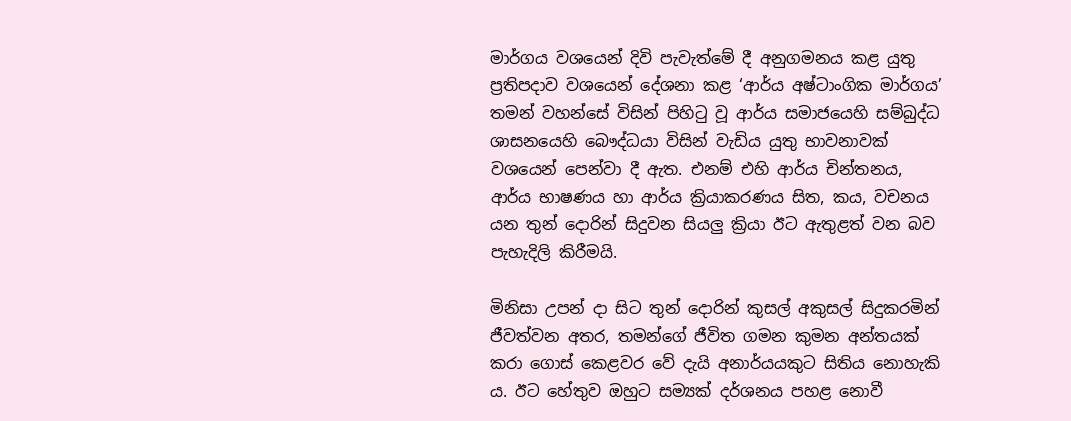මාර්ගය වශයෙන් දිවි පැවැත්මේ දී අනුගමනය කළ යුතු ප්‍රතිපදාව වශයෙන් දේශනා කළ ‘ආර්ය අෂ්ටාංගික මාර්ගය’ තමන් වහන්සේ විසින් පිහිටු වූ ආර්ය සමාජයෙහි සම්බුද්ධ ශාසනයෙහි බෞද්ධයා විසින් වැඩිය යුතු භාවනාවක් වශයෙන් පෙන්වා දී ඇත. එනම් එහි ආර්ය චින්තනය, ආර්ය භාෂණය හා ආර්ය ක්‍රියාකරණය සිත, කය, වචනය යන තුන් දොරින් සිදුවන සියලු ක්‍රියා ඊට ඇතුළත් වන බව පැහැදිලි කිරීමයි.

මිනිසා උපන් දා සිට තුන් දොරින් කුසල් අකුසල් සිදුකරමින් ජීවත්වන අතර, තමන්ගේ ජීවිත ගමන කුමන අන්තයක් කරා ගොස් කෙළවර වේ දැයි අනාර්යයකුට සිතිය නොහැකි ය. ඊට හේතුව ඔහුට සම්‍යක් දර්ශනය පහළ නොවී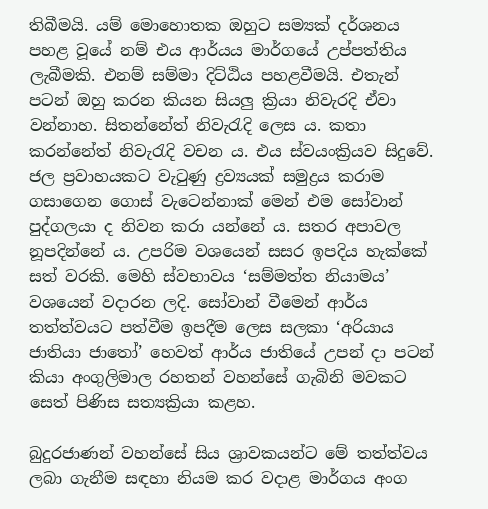තිබීමයි. යම් මොහොතක ඔහුට සම්‍යක් දර්ශනය පහළ වූයේ නම් එය ආර්යය මාර්ගයේ උප්පත්තිය ලැබීමකි. එනම් සම්මා දිට්ඨිය පහළවීමයි. එතැන් පටන් ඔහු කරන කියන සියලු ක්‍රියා නිවැරදි ඒවා වන්නාහ. සිතන්නේත් නිවැරැදි ලෙස ය. කතා කරන්නේත් නිවැරැදි වචන ය. එය ස්වයංක්‍රියව සිදුවේ. ජල ප්‍රවාහයකට වැටුණු ද්‍රව්‍යයක් සමුද්‍රය කරාම ගසාගෙන ගොස් වැටෙන්නාක් මෙන් එම සෝවාන් පුද්ගලයා ද නිවන කරා යන්නේ ය. සතර අපාවල නූපදින්නේ ය. උපරිම වශයෙන් සසර ඉපදිය හැක්කේ සත් වරකි. මෙහි ස්වභාවය ‘සම්මත්ත නියාමය’ වශයෙන් වදාරන ලදි. සෝවාන් වීමෙන් ආර්ය තත්ත්වයට පත්වීම ඉපදීම ලෙස සලකා ‘අරියාය ජාතියා ජාතෝ’ හෙවත් ආර්ය ජාතියේ උපන් දා පටන් කියා අංගුලිමාල රහතන් වහන්සේ ගැබිනි මවකට සෙත් පිණිස සත්‍යක්‍රියා කළහ.

බුදුරජාණන් වහන්සේ සිය ශ්‍රාවකයන්ට මේ තත්ත්වය ලබා ගැනීම සඳහා නියම කර වදාළ මාර්ගය අංග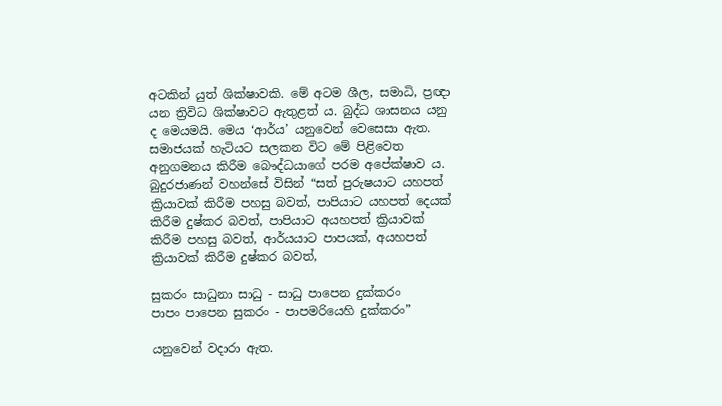අටකින් යුත් ශික්ෂාවකි. මේ අටම ශීල, සමාධි, ප්‍රඥා යන ත්‍රිවිධ ශික්ෂාවට ඇතුළත් ය. බුද්ධ ශාසනය යනු ද මෙයමයි. මෙය ‘ආර්ය’ යනුවෙන් වෙසෙසා ඇත. සමාජයක් හැටියට සලකන විට මේ පිළිවෙත අනුගමනය කිරීම බෞද්ධයාගේ පරම අපේක්ෂාව ය. බුදුරජාණන් වහන්සේ විසින් “සත් පුරුෂයාට යහපත් ක්‍රියාවක් කිරීම පහසු බවත්, පාපියාට යහපත් දෙයක් කිරීම දුෂ්කර බවත්, පාපියාට අයහපත් ක්‍රියාවක් කිරීම පහසු බවත්, ආර්යයාට පාපයක්, අයහපත් ක්‍රියාවක් කිරීම දුෂ්කර බවත්,

සුකරං සාධුනා සාධු - සාධු පාපෙන දුක්කරං
පාපං පාපෙන සුකරං - පාපමරියෙහි දුක්කරං”

යනුවෙන් වදාරා ඇත.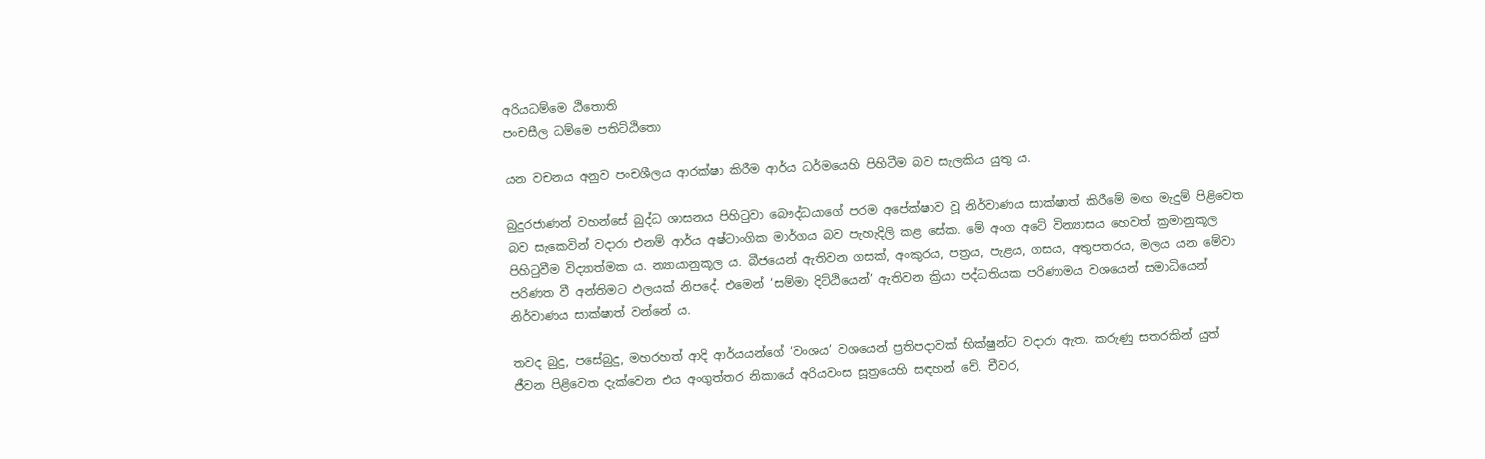අරියධම්මෙ ඨිතොති
පංචසීල ධම්මෙ පතිට්ඨිතො

යන වචනය අනුව පංචශීලය ආරක්ෂා කිරීම ආර්ය ධර්මයෙහි පිහිටීම බව සැලකිය යුතු ය.

බුදුරජාණන් වහන්සේ බුද්ධ ශාසනය පිහිටුවා බෞද්ධයාගේ පරම අපේක්ෂාව වූ නිර්වාණය සාක්ෂාත් කිරීමේ මඟ මැදුම් පිළිවෙත බව සැකෙවින් වදාරා එනම් ආර්ය අෂ්ටාංගික මාර්ගය බව පැහැදිලි කළ සේක. මේ අංග අටේ වින්‍යාසය හෙවත් ක්‍රමානුකූල පිහිටුවීම විද්‍යාත්මක ය. න්‍යායානුකූල ය. බීජයෙන් ඇතිවන ගසක්, අංකුරය, පත්‍රය, පැළය, ගසය, අතුපතරය, මලය යන මේවා පරිණත වී අන්තිමට ඵලයක් නිපදේ. එමෙන් ‘සම්මා දිට්ඨියෙන්’ ඇතිවන ක්‍රියා පද්ධතියක පරිණාමය වශයෙන් සමාධියෙන් නිර්වාණය සාක්ෂාත් වන්නේ ය.

තවද බුදු, පසේබුදු, මහරහත් ආදි ආර්යයන්ගේ ‘වංශය’ වශයෙන් ප්‍රතිපදාවක් භික්ෂුන්ට වදාරා ඇත. කරුණු සතරකින් යුත් ජීවන පිළිවෙත දැක්වෙන එය අංගුත්තර නිකායේ අරියවංස සූත්‍රයෙහි සඳහන් වේ. චීවර,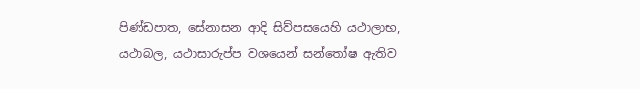පිණ්ඩපාත, සේනාසන ආදි සිව්පසයෙහි යථාලාභ, යථාබල, යථාසාරුප්ප වශයෙන් සන්තෝෂ ඇතිව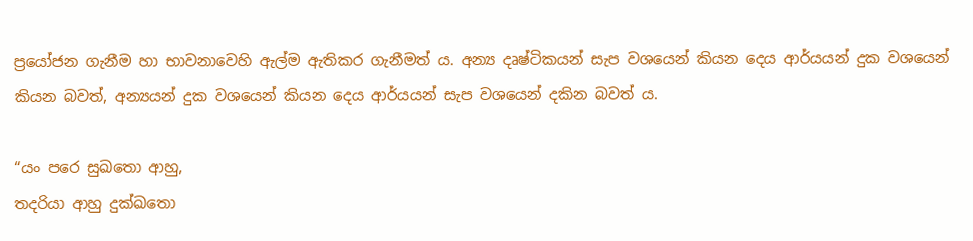ප්‍රයෝජන ගැනීම හා භාවනාවෙහි ඇල්ම ඇතිකර ගැනීමත් ය. අන්‍ය දෘෂ්ටිකයන් සැප වශයෙන් කියන දෙය ආර්යයන් දුක වශයෙන් කියන බවත්, අන්‍යයන් දුක වශයෙන් කියන දෙය ආර්යයන් සැප වශයෙන් දකින බවත් ය.

“යං පරෙ සුඛතො ආහු,
තදරියා ආහු දුක්ඛතො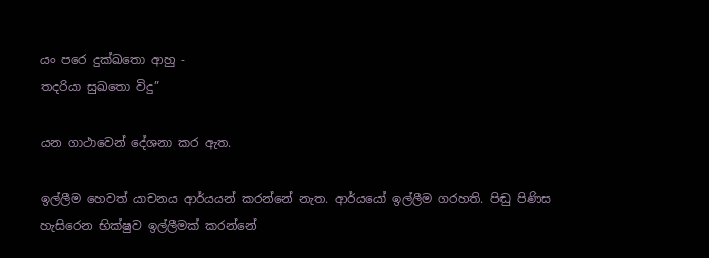යං පරෙ දුක්ඛතො ආහු -
තදරියා සුඛතො විදු”

යන ගාථාවෙන් දේශනා කර ඇත.

ඉල්ලීම හෙවත් යාචනය ආර්යයන් කරන්නේ නැත. ආර්යයෝ ඉල්ලීම ගරහති. පිඬු පිණිස හැසිරෙන භික්ෂුව ඉල්ලීමක් කරන්නේ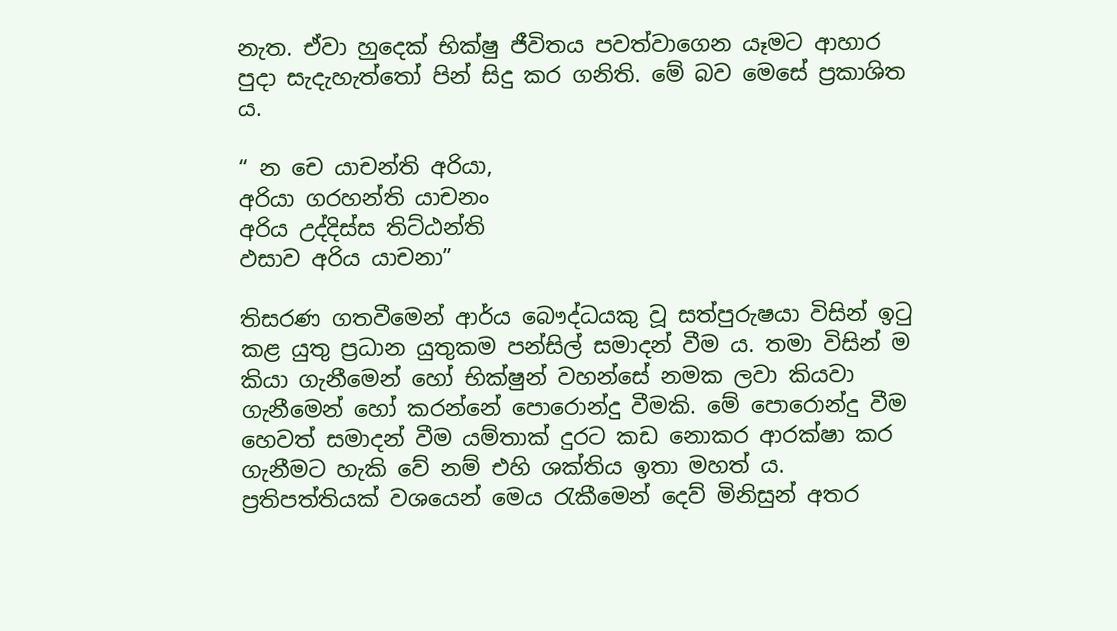නැත. ඒවා හුදෙක් භික්ෂු ජීවිතය පවත්වාගෙන යෑමට ආහාර පුදා සැදැහැත්තෝ පින් සිදු කර ගනිති. මේ බව මෙසේ ප්‍රකාශිත ය.

“ න චෙ යාචන්ති අරියා,
අරියා ගරහන්ති යාචනං
අරිය උද්දිස්ස තිට්ඨන්ති
ඵසාව අරිය යාචනා”

තිසරණ ගතවීමෙන් ආර්ය බෞද්ධයකු වූ සත්පුරුෂයා විසින් ඉටු කළ යුතු ප්‍රධාන යුතුකම පන්සිල් සමාදන් වීම ය. තමා විසින් ම කියා ගැනීමෙන් හෝ භික්ෂුන් වහන්සේ නමක ලවා කියවා ගැනීමෙන් හෝ කරන්නේ පොරොන්දු වීමකි. මේ පොරොන්දු වීම හෙවත් සමාදන් වීම යම්තාක් දුරට කඩ නොකර ආරක්ෂා කර ගැනීමට හැකි වේ නම් එහි ශක්තිය ඉතා මහත් ය. ප්‍රතිපත්තියක් වශයෙන් මෙය රැකීමෙන් දෙව් මිනිසුන් අතර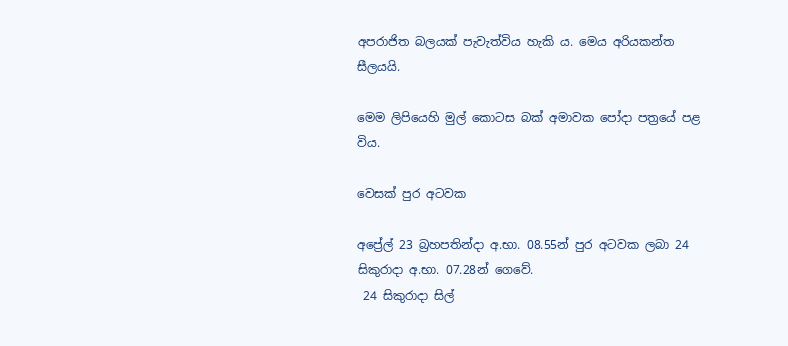අපරාජිත බලයක් පැවැත්විය හැකි ය. මෙය අරියකන්ත සීලයයි.

මෙම ලිපියෙහි මුල් කොටස බක් අමාවක පෝදා පත්‍රයේ පළ විය.

වෙසක් පුර අටවක

අප්‍රේල් 23 බ්‍රහපතින්දා අ.භා. 08.55න් පුර අටවක ලබා 24 සිකුරාදා අ.භා. 07.28න් ගෙවේ.
 24 සිකුරාදා සිල්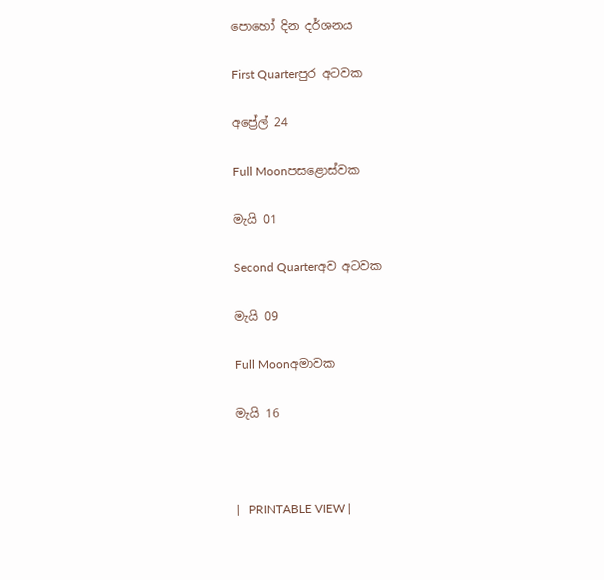පොහෝ දින දර්ශනය

First Quarterපුර අටවක

අප්‍රේල් 24

Full Moonපසළොස්වක

මැයි 01

Second Quarterඅව අටවක

මැයි 09

Full Moonඅමාවක

මැයි 16



|   PRINTABLE VIEW |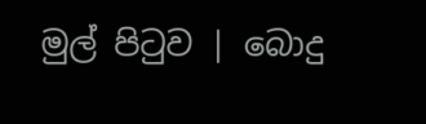මුල් පිටුව | බොදු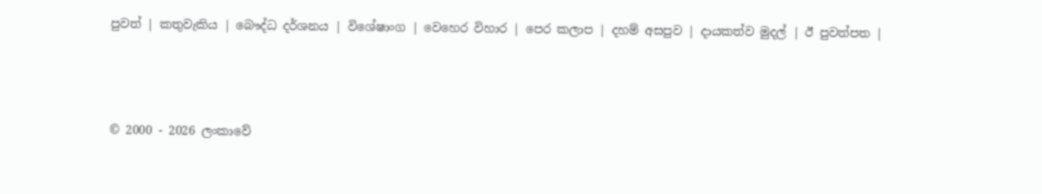පුවත් | කතුවැකිය | බෞද්ධ දර්ශනය | විශේෂාංග | වෙහෙර විහාර | පෙර කලාප | දහම් අසපුව | දායකත්ව මුදල් | ඊ පුවත්පත |



© 2000 - 2026 ලංකාවේ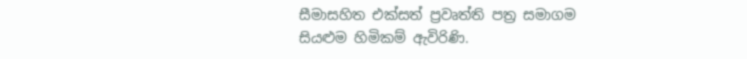සීමාසහිත එක්සත් ප්‍රවෘත්ති පත්‍ර සමාගම
සියළුම හිමිකම් ඇවිරිණි.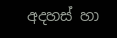අදහස් හා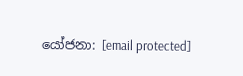යෝජනා: [email protected]